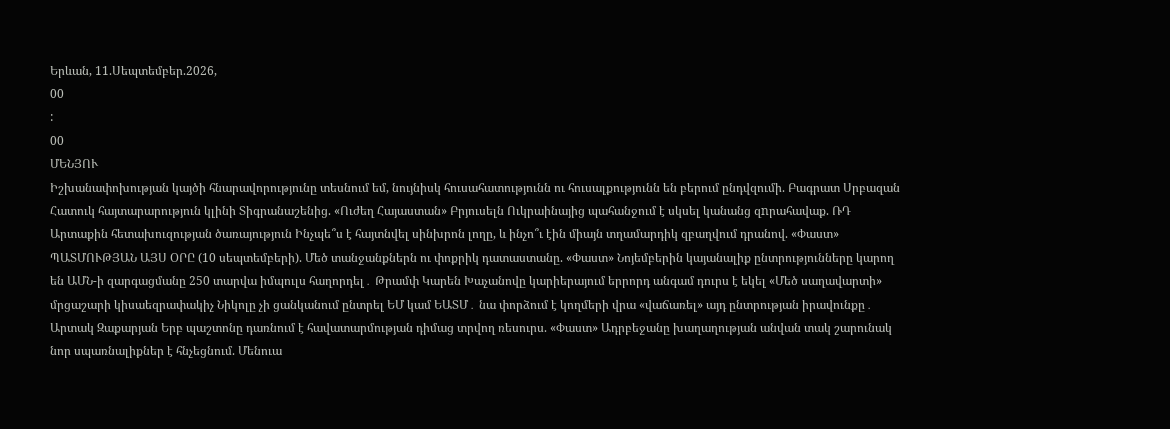Երևան, 11.Սեպտեմբեր.2026,
00
:
00
ՄԵՆՅՈՒ
Իշխանափոխության կայծի հնարավորությունը տեսնում եմ, նույնիսկ հուսահատությունն ու հուսալքությունն են բերում ընդվզումի. Բագրատ Սրբազան Հատուկ հայտարարություն կլինի Տիգրանաշենից. «Ուժեղ Հայաստան» Բրյուսելն Ուկրաինայից պահանջում է սկսել կանանց զnրահավաք. ՌԴ Արտաքին հետախուզության ծառայություն Ինչպե՞ս է հայտնվել սինխրոն լողը, և ինչո՞ւ էին միայն տղամարդիկ զբաղվում դրանով. «Փաստ» ՊԱՏՄՈՒԹՅԱՆ ԱՅՍ ՕՐԸ (10 սեպտեմբերի). Մեծ տանջանքներն ու փոքրիկ դատաստանը. «Փաստ» Նոյեմբերին կայանալիք ընտրությունները կարող են ԱՄՆ-ի զարգացմանը 250 տարվա իմպուլս հաղորդել․ Թրամփ Կարեն Խաչանովը կարիերայում երրորդ անգամ դուրս է եկել «Մեծ սաղավարտի» մրցաշարի կիսաեզրափակիչ Նիկոլը չի ցանկանում ընտրել ԵՄ կամ ԵԱՏՄ․ նա փորձում է կողմերի վրա «վաճառել» այդ ընտրության իրավունքը․ Արտակ Զաքարյան Երբ պաշտոնը դառնում է հավատարմության դիմաց տրվող ռեսուրս. «Փաստ» Ադրբեջանը խաղաղության անվան տակ շարունակ նոր սպառնալիքներ է հնչեցնում. Մենուա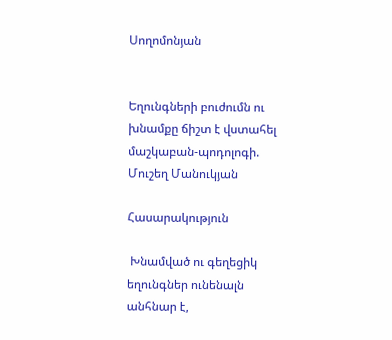Սողոմոնյան


Եղունգների բուժումն ու խնամքը ճիշտ է վստահել մաշկաբան-պոդոլոգի. Մուշեղ Մանուկյան

Հասարակություն

 Խնամված ու գեղեցիկ եղունգներ ունենալն անհնար է,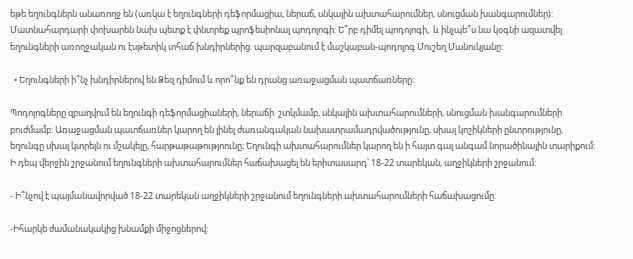եթե եղունգներն անառողջ են (առկա է եղունգների դեֆորմացիա, ներաճ, սնկային ախտահարումներ, սնուցման խանգարումներ): Մատնահարդարի փոխարեն նախ պետք է փնտրեք պրոֆեսիոնալ պոդոլոգի: Ե՞րբ դիմել պոդոլոգի,  և ինչպե՞ս նա կօգնի ազատվել եղունգների առողջական ու էսթետիկ տհաճ խնդիրներից. պարզաբանում է մաշկաբան-պոդոլոգ Մուշեղ Մանուկյանը:

  • Եղունգների ի՞նչ խնդիրներով են Ձեզ դիմում և որո՞նք են դրանց առաջացման պատճառները:

Պոդոլոգները զբաղվում են եղունգի դեֆորմացիաների, ներաճի  շտկմամբ, սնկային ախտահարումների, սնուցման խանգարումների բուժմամբ: Առաջացման պատճառներ կարող են լինել ժառանգական նախատրամադրվածությունը, սխալ կոշիկների ընտրությունը, եղունգը սխալ կտրելն ու մշակելը, հարթաթաթությոունը։ Եղունգի ախտահարումներ կարող են ի հայտ գալ անգամ նորածինային տարիքում:  Ի դեպ վերջին շրջանում եղունգների ախտահարումներ հաճախացել են երիտասարդ՝ 18-22 տարեկան, աղջիկների շրջանում:

- Ի՞նչով է պայմանավորված 18-22 տարեկան աղջիկների շրջանում եղունգների ախտահարումների հաճախացումը:

-Իհարկե ժամանակակից խնամքի միջոցներով: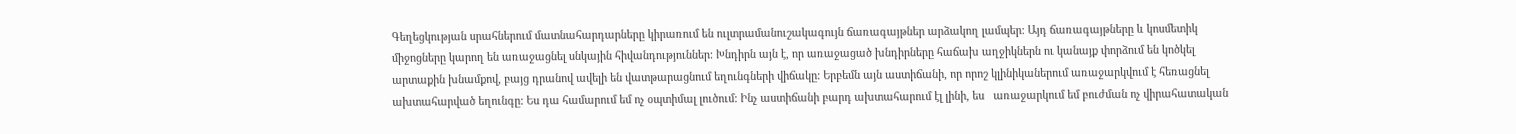Գեղեցկության սրահներում մատնահարդարները կիրառում են ուլտրամանուշակագույն ճառագայթներ արձակող լամպեր: Այդ ճառագայթները և կոսմետիկ միջոցները կարող են առաջացնել սնկային հիվանդություններ: Խնդիրն այն է, որ առաջացած խնդիրները հաճախ աղջիկներն ու կանայք փորձում են կոծկել արտաքին խնամքով, բայց դրանով ավելի են վատթարացնում եղունգների վիճակը: Երբեմն այն աստիճանի, որ որոշ կլինիկաներում առաջարկվում է հեռացնել ախտահարված եղունգը: Ես դա համարում եմ ոչ օպտիմալ լուծում: Ինչ աստիճանի բարդ ախտահարում էլ լինի, ես   առաջարկում եմ բուժման ոչ վիրահատական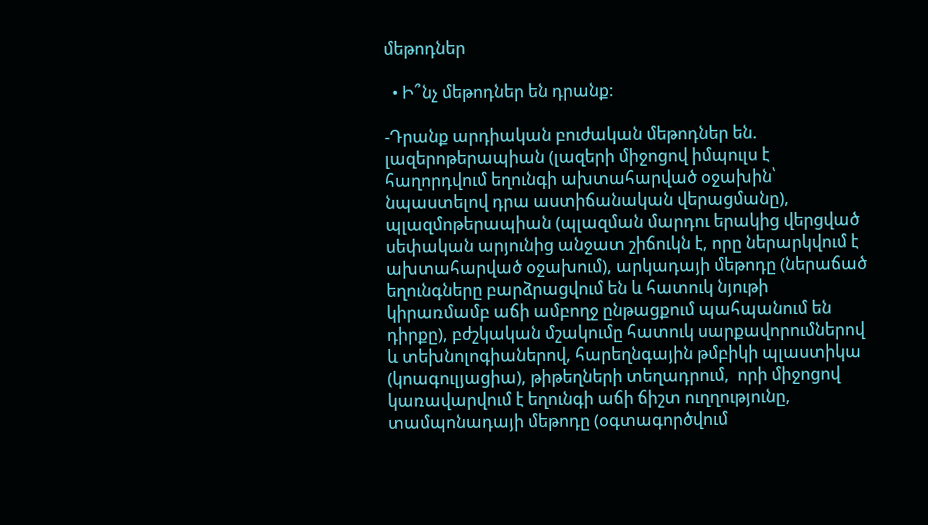մեթոդներ

  • Ի՞նչ մեթոդներ են դրանք:

-Դրանք արդիական բուժական մեթոդներ են. լազերոթերապիան (լազերի միջոցով իմպուլս է հաղորդվում եղունգի ախտահարված օջախին՝ նպաստելով դրա աստիճանական վերացմանը), պլազմոթերապիան (պլազման մարդու երակից վերցված սեփական արյունից անջատ շիճուկն է, որը ներարկվում է ախտահարված օջախում), արկադայի մեթոդը (ներաճած եղունգները բարձրացվում են և հատուկ նյութի կիրառմամբ աճի ամբողջ ընթացքում պահպանում են դիրքը), բժշկական մշակումը հատուկ սարքավորումներով և տեխնոլոգիաներով, հարեղնգային թմբիկի պլաստիկա (կոագուլյացիա), թիթեղների տեղադրում,  որի միջոցով կառավարվում է եղունգի աճի ճիշտ ուղղությունը, տամպոնադայի մեթոդը (օգտագործվում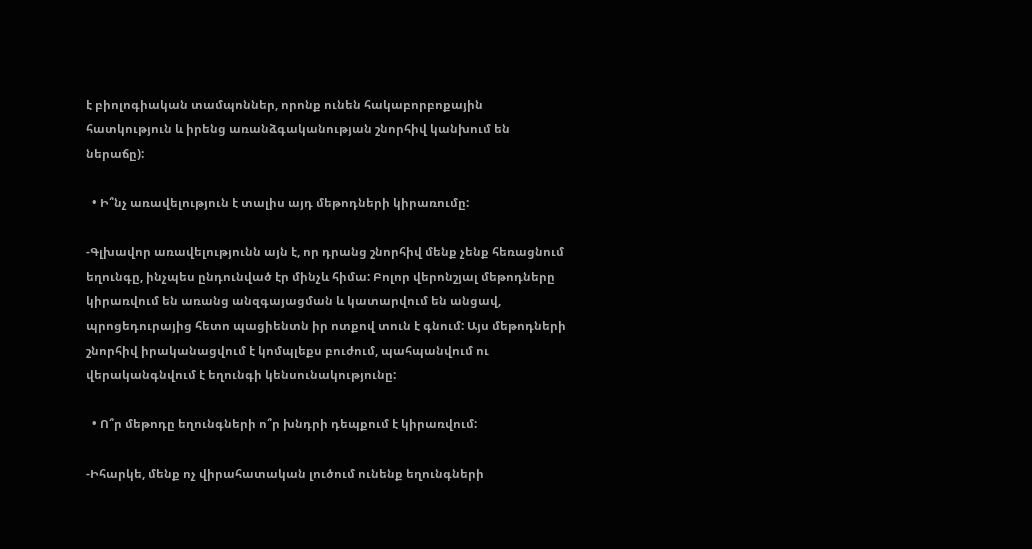է բիոլոգիական տամպոններ, որոնք ունեն հակաբորբոքային հատկություն և իրենց առանձգականության շնորհիվ կանխում են ներաճը):

  • Ի՞նչ առավելություն է տալիս այդ մեթոդների կիրառումը:

-Գլխավոր առավելությունն այն է, որ դրանց շնորհիվ մենք չենք հեռացնում եղունգը, ինչպես ընդունված էր մինչև հիմա: Բոլոր վերոնշյալ մեթոդները կիրառվում են առանց անզգայացման և կատարվում են անցավ, պրոցեդուրայից հետո պացիենտն իր ոտքով տուն է գնում: Այս մեթոդների շնորհիվ իրականացվում է կոմպլեքս բուժում, պահպանվում ու վերականգնվում է եղունգի կենսունակությունը:

  • Ո՞ր մեթոդը եղունգների ո՞ր խնդրի դեպքում է կիրառվում:

-Իհարկե, մենք ոչ վիրահատական լուծում ունենք եղունգների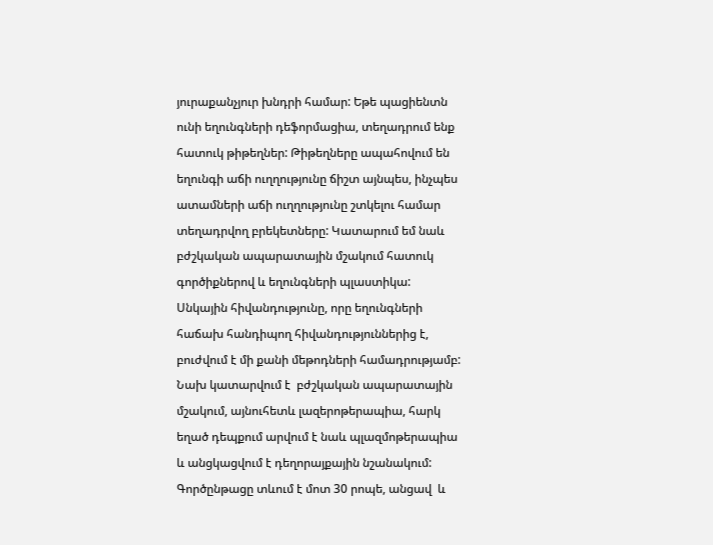յուրաքանչյուր խնդրի համար: Եթե պացիենտն ունի եղունգների դեֆորմացիա, տեղադրում ենք հատուկ թիթեղներ: Թիթեղները ապահովում են եղունգի աճի ուղղությունը ճիշտ այնպես, ինչպես ատամների աճի ուղղությունը շտկելու համար տեղադրվող բրեկետները: Կատարում եմ նաև բժշկական ապարատային մշակում հատուկ գործիքներով և եղունգների պլաստիկա: Սնկային հիվանդությունը, որը եղունգների հաճախ հանդիպող հիվանդություններից է, բուժվում է մի քանի մեթոդների համադրությամբ: Նախ կատարվում է  բժշկական ապարատային մշակում, այնուհետև լազերոթերապիա, հարկ եղած դեպքում արվում է նաև պլազմոթերապիա և անցկացվում է դեղորայքային նշանակում: Գործընթացը տևում է մոտ 30 րոպե, անցավ  և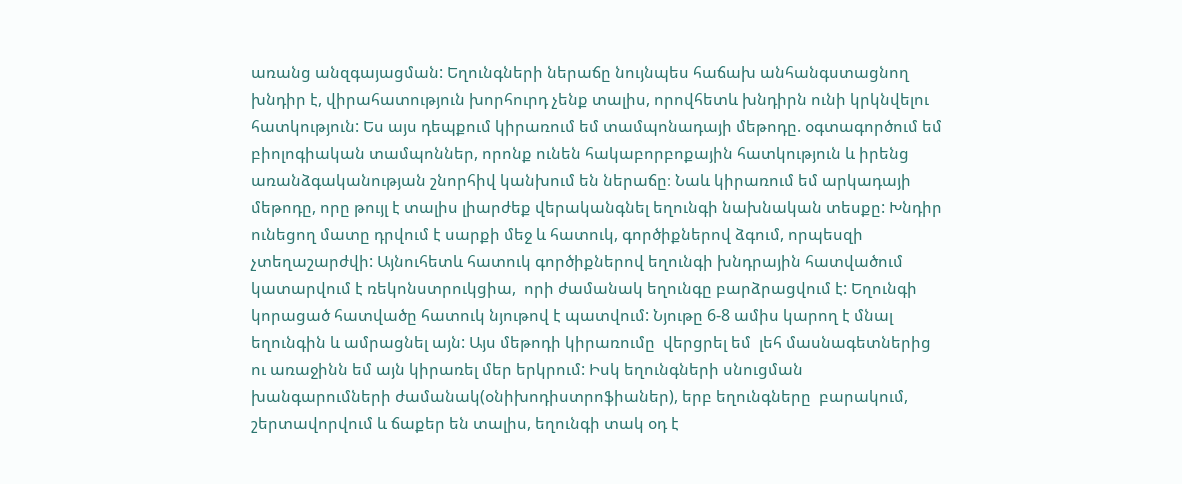առանց անզգայացման: Եղունգների ներաճը նույնպես հաճախ անհանգստացնող խնդիր է, վիրահատություն խորհուրդ չենք տալիս, որովհետև խնդիրն ունի կրկնվելու հատկություն: Ես այս դեպքում կիրառում եմ տամպոնադայի մեթոդը. օգտագործում եմ բիոլոգիական տամպոններ, որոնք ունեն հակաբորբոքային հատկություն և իրենց առանձգականության շնորհիվ կանխում են ներաճը։ Նաև կիրառում եմ արկադայի մեթոդը, որը թույլ է տալիս լիարժեք վերականգնել եղունգի նախնական տեսքը: Խնդիր ունեցող մատը դրվում է սարքի մեջ և հատուկ, գործիքներով ձգում, որպեսզի չտեղաշարժվի: Այնուհետև հատուկ գործիքներով եղունգի խնդրային հատվածում  կատարվում է ռեկոնստրուկցիա,  որի ժամանակ եղունգը բարձրացվում է: Եղունգի կորացած հատվածը հատուկ նյութով է պատվում: Նյութը 6-8 ամիս կարող է մնալ եղունգին և ամրացնել այն: Այս մեթոդի կիրառումը  վերցրել եմ  լեհ մասնագետներից ու առաջինն եմ այն կիրառել մեր երկրում: Իսկ եղունգների սնուցման խանգարումների ժամանակ(օնիխոդիստրոֆիաներ), երբ եղունգները  բարակում, շերտավորվում և ճաքեր են տալիս, եղունգի տակ օդ է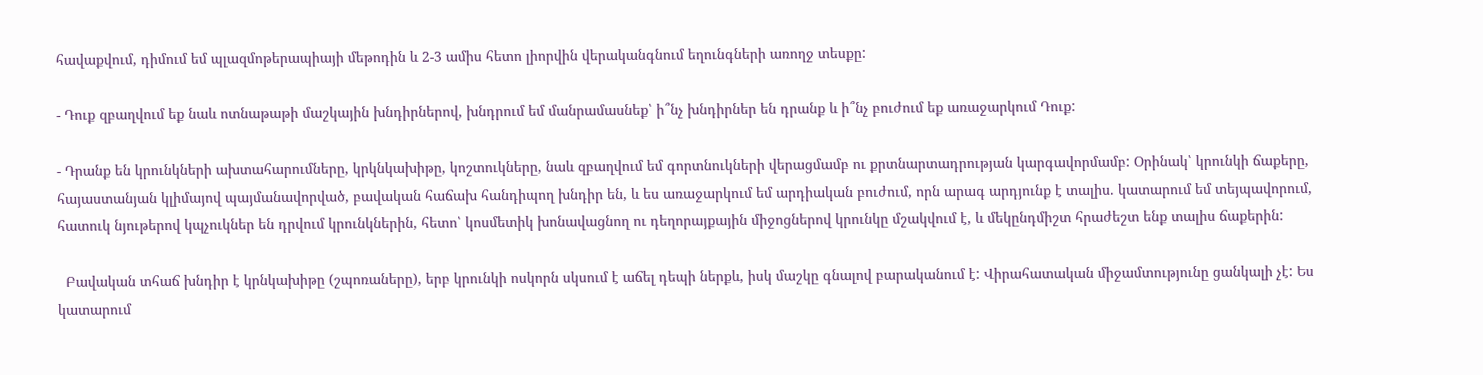հավաքվում, դիմում եմ պլազմոթերապիայի մեթոդին և 2-3 ամիս հետո լիորվին վերականգնում եղունգների առողջ տեսքը:

- Դուք զբաղվում եք նաև ոտնաթաթի մաշկային խնդիրներով, խնդրում եմ մանրամասնեք՝ ի՞նչ խնդիրներ են դրանք և ի՞նչ բուժում եք առաջարկում Դուք:

- Դրանք են կրունկների ախտահարումները, կրկնկախիթը, կոշտուկները, նաև զբաղվում եմ գորտնուկների վերացմամբ ու քրտնարտադրության կարգավորմամբ: Օրինակ՝ կրունկի ճաքերը, հայաստանյան կլիմայով պայմանավորված, բավական հաճախ հանդիպող խնդիր են, և ես առաջարկում եմ արդիական բուժում, որն արագ արդյունք է տալիս. կատարում եմ տեյպավորում, հատուկ նյութերով կպչուկներ են դրվում կրունկներին, հետո՝ կոսմետիկ խոնավացնող ու դեղորայքային միջոցներով կրունկը մշակվում է, և մեկընդմիշտ հրաժեշտ ենք տալիս ճաքերին:

  Բավական տհաճ խնդիր է կրնկախիթը (շպոռաները), երբ կրունկի ոսկորն սկսում է աճել դեպի ներքև, իսկ մաշկը գնալով բարականում է: Վիրահատական միջամտությունը ցանկալի չէ: Ես կատարում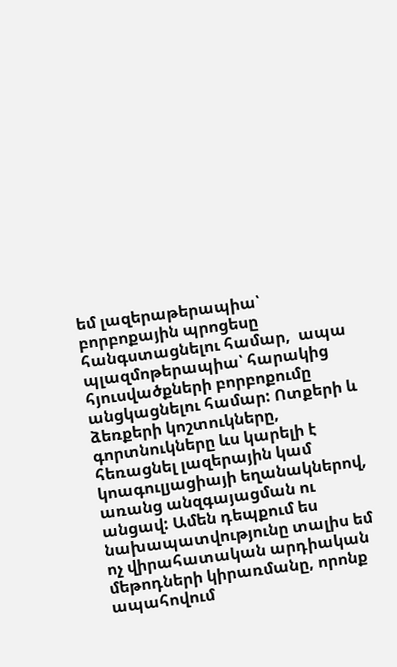եմ լազերաթերապիա՝ բորբոքային պրոցեսը հանգստացնելու համար,  ապա պլազմոթերապիա՝ հարակից հյուսվածքների բորբոքումը անցկացնելու համար: Ոտքերի և ձեռքերի կոշտուկները, գորտնուկները ևս կարելի է հեռացնել լազերային կամ կոագուլյացիայի եղանակներով, առանց անզգայացման ու անցավ: Ամեն դեպքում ես նախապատվությունը տալիս եմ ոչ վիրահատական արդիական մեթոդների կիրառմանը, որոնք ապահովում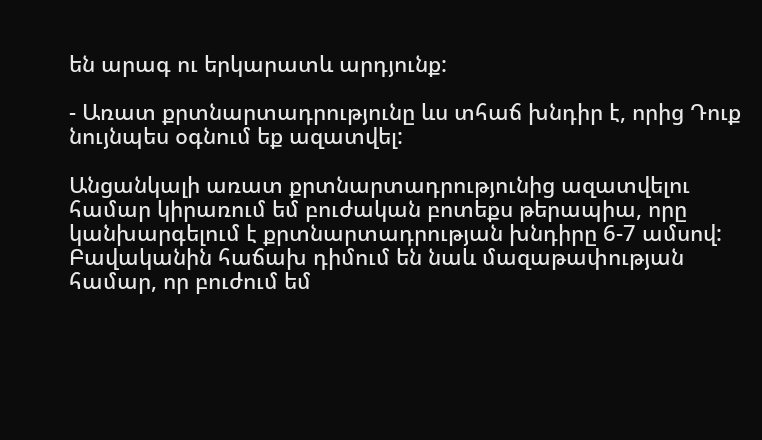են արագ ու երկարատև արդյունք:

- Առատ քրտնարտադրությունը ևս տհաճ խնդիր է, որից Դուք նույնպես օգնում եք ազատվել:

Անցանկալի առատ քրտնարտադրությունից ազատվելու համար կիրառում եմ բուժական բոտեքս թերապիա, որը կանխարգելում է քրտնարտադրության խնդիրը 6-7 ամսով: Բավականին հաճախ դիմում են նաև մազաթափության համար, որ բուժում եմ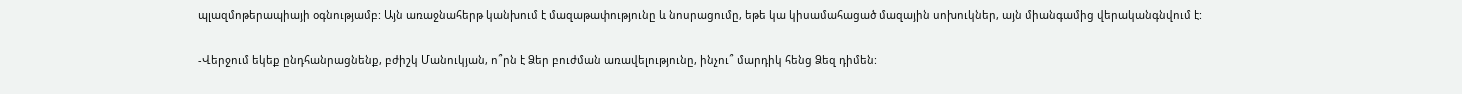պլազմոթերապիայի օգնությամբ: Այն առաջնահերթ կանխում է մազաթափությունը և նոսրացումը, եթե կա կիսամահացած մազային սոխուկներ, այն միանգամից վերականգնվում է:

-Վերջում եկեք ընդհանրացնենք, բժիշկ Մանուկյան, ո՞րն է Ձեր բուժման առավելությունը, ինչու՞ մարդիկ հենց Ձեզ դիմեն: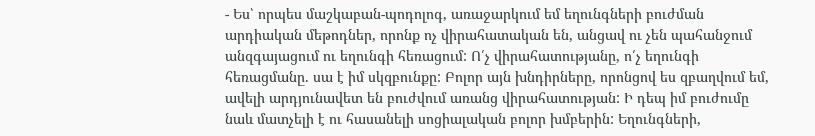- Ես՝ որպես մաշկաբան-պոդոլոգ, առաջարկում եմ եղունգների բուժման արդիական մեթոդներ, որոնք ոչ վիրահատական են, անցավ ու չեն պահանջում անզգայացում ու եղունգի հեռացում: Ո՛չ վիրահատությանը, ո՛չ եղունգի հեռացմանը. սա է իմ սկզբունքը: Բոլոր այն խնդիրները, որոնցով ես զբաղվում եմ, ավելի արդյունավետ են բուժվում առանց վիրահատության: Ի դեպ իմ բուժումը նաև մատչելի է ու հասանելի սոցիալական բոլոր խմբերին: Եղունգների,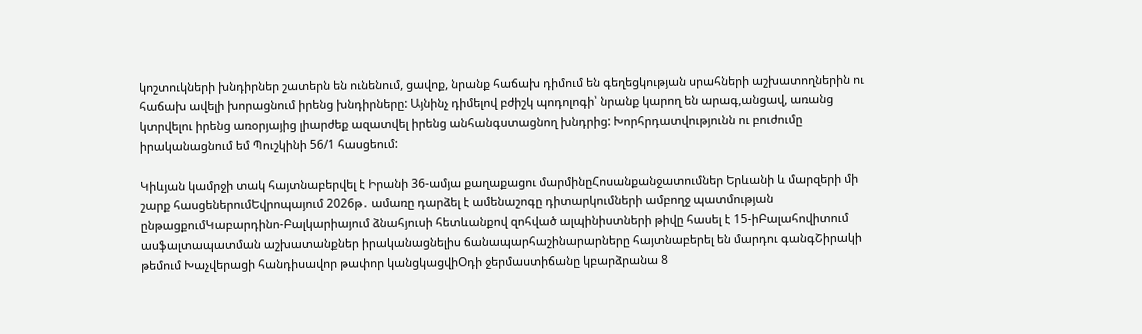կոշտուկների խնդիրներ շատերն են ունենում, ցավոք, նրանք հաճախ դիմում են գեղեցկության սրահների աշխատողներին ու հաճախ ավելի խորացնում իրենց խնդիրները: Այնինչ դիմելով բժիշկ պոդոլոգի՝ նրանք կարող են արագ,անցավ, առանց կտրվելու իրենց առօրյայից լիարժեք ազատվել իրենց անհանգստացնող խնդրից: Խորհրդատվությունն ու բուժումը իրականացնում եմ Պուշկինի 56/1 հասցեում:

Կիևյան կամրջի տակ հայտնաբերվել է Իրանի 36-ամյա քաղաքացու մարմինըՀոսանքանջատումներ Երևանի և մարզերի մի շարք հասցեներումԵվրոպայում 2026թ․ ամառը դարձել է ամենաշոգը դիտարկումների ամբողջ պատմության ընթացքումԿաբարդինո-Բալկարիայում ձնահյուսի հետևանքով զոհված ալպինիստների թիվը հասել է 15-իԲալահովիտում ասֆալտապատման աշխատանքներ իրականացնելիս ճանապարհաշինարարները հայտնաբերել են մարդու գանգՇիրակի թեմում Խաչվերացի հանդիսավոր թափոր կանցկացվիՕդի ջերմաստիճանը կբարձրանա 8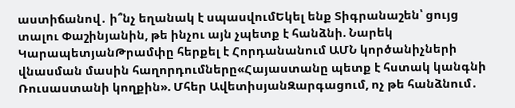աստիճանով․ ի՞նչ եղանակ է սպասվումԵկել ենք Տիգրանաշեն՝ ցույց տալու Փաշինյանին, թե ինչու այն չպետք է հանձնի. Նարեկ ԿարապետյանԹրամփը հերքել է Հորդանանում ԱՄՆ կործանիչների վնասման մասին հաղորդումները«Հայաստանը պետք է հստակ կանգնի Ռուսաստանի կողքին». Մհեր ԱվետիսյանԶարգացում, ոչ թե հանձնում․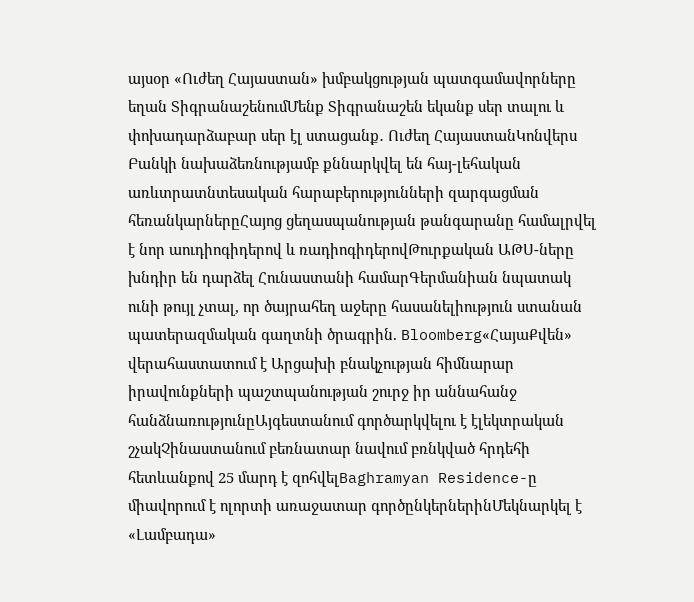այսօր «Ուժեղ Հայաստան» խմբակցության պատգամավորները եղան ՏիգրանաշենումՄենք Տիգրանաշեն եկանք սեր տալու և փոխադարձաբար սեր էլ ստացանք․ Ուժեղ ՀայաստանԿոնվերս Բանկի նախաձեռնությամբ քննարկվել են հայ-լեհական առևտրատնտեսական հարաբերությունների զարգացման հեռանկարներըՀայոց ցեղասպանության թանգարանը համալրվել է նոր աուդիոգիդերով և ռադիոգիդերովԹուրքական ԱԹՍ-ները խնդիր են դարձել Հունաստանի համարԳերմանիան նպատակ ունի թույլ չտալ, որ ծայրահեղ աջերը հասանելիություն ստանան պատերազմական գաղտնի ծրագրին. Bloomberg«ՀայաՔվեն» վերահաստատում է Արցախի բնակչության հիմնարար իրավունքների պաշտպանության շուրջ իր աննահանջ հանձնառությունըԱյգեստանում գործարկվելու է էլեկտրական շչակՉինաստանում բեռնատար նավում բռնկված հրդեհի հետևանքով 25 մարդ է զոհվելBaghramyan Residence-ը միավորում է ոլորտի առաջատար գործընկերներինՄեկնարկել է «Լամբադա»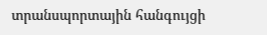տրանսպորտային հանգույցի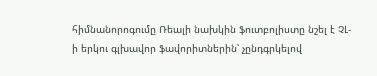հիմնանորոգումը Ռեալի նախկին ֆուտբոլիստը նշել է ՉԼ-ի երկու գլխավոր ֆավորիտներին՝ չընդգրկելով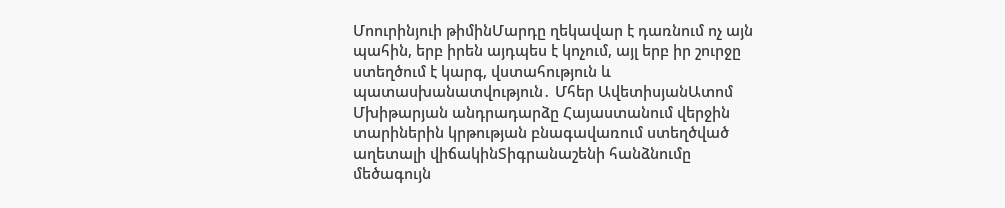Մոուրինյուի թիմինՄարդը ղեկավար է դառնում ոչ այն պահին, երբ իրեն այդպես է կոչում, այլ երբ իր շուրջը ստեղծում է կարգ, վստահություն և պատասխանատվություն․ Մհեր ԱվետիսյանԱտոմ Մխիթարյան անդրադարձը Հայաստանում վերջին տարիներին կրթության բնագավառում ստեղծված աղետալի վիճակինՏիգրանաշենի հանձնումը մեծագույն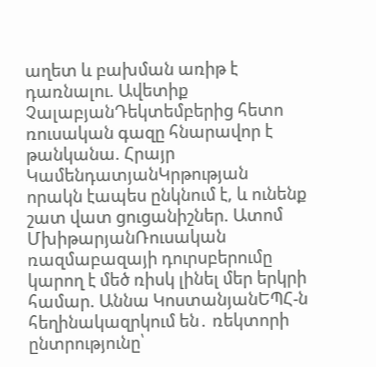աղետ և բախման առիթ է դառնալու. Ավետիք ՉալաբյանԴեկտեմբերից հետո ռուսական գազը հնարավոր է թանկանա. Հրայր ԿամենդատյանԿրթության որակն էապես ընկնում է, և ունենք շատ վատ ցուցանիշներ. Ատոմ ՄխիթարյանՌուսական ռազմաբազայի դուրսբերումը կարող է մեծ ռիսկ լինել մեր երկրի համար. Աննա ԿոստանյանԵՊՀ-ն հեղինակազրկում են․ ռեկտորի ընտրությունը՝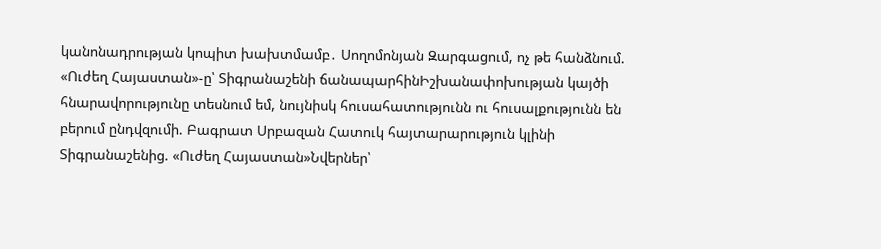կանոնադրության կոպիտ խախտմամբ․ Սողոմոնյան Զարգացում, ոչ թե հանձնում. «Ուժեղ Հայաստան»-ը՝ Տիգրանաշենի ճանապարհինԻշխանափոխության կայծի հնարավորությունը տեսնում եմ, նույնիսկ հուսահատությունն ու հուսալքությունն են բերում ընդվզումի. Բագրատ Սրբազան Հատուկ հայտարարություն կլինի Տիգրանաշենից. «Ուժեղ Հայաստան»Նվերներ՝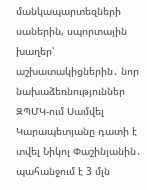մանկապարտեզների սաներին, սպորտային խաղեր՝ աշխատակիցներին․ նոր նախաձեռնություններ ԶՊՄԿ-ում Սամվել Կարապետյանը դատի է տվել Նիկոլ Փաշինյանին․ պահանջում է 3 մլն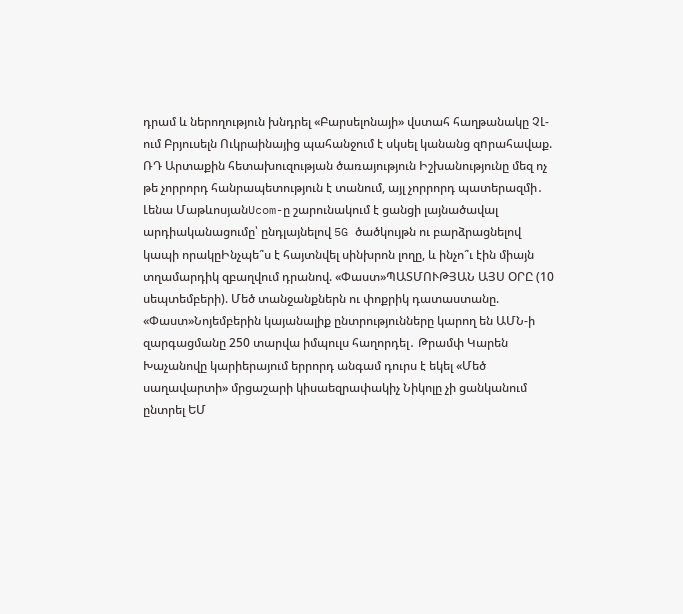դրամ և ներողություն խնդրել «Բարսելոնայի» վստահ հաղթանակը ՉԼ-ում Բրյուսելն Ուկրաինայից պահանջում է սկսել կանանց զnրահավաք. ՌԴ Արտաքին հետախուզության ծառայություն Իշխանությունը մեզ ոչ թե չորրորդ հանրապետություն է տանում, այլ չորրորդ պատերազմի․ Լենա ՄաթևոսյանUcom-ը շարունակում է ցանցի լայնածավալ արդիականացումը՝ ընդլայնելով 5G ծածկույթն ու բարձրացնելով կապի որակըԻնչպե՞ս է հայտնվել սինխրոն լողը, և ինչո՞ւ էին միայն տղամարդիկ զբաղվում դրանով. «Փաստ»ՊԱՏՄՈՒԹՅԱՆ ԱՅՍ ՕՐԸ (10 սեպտեմբերի). Մեծ տանջանքներն ու փոքրիկ դատաստանը. «Փաստ»Նոյեմբերին կայանալիք ընտրությունները կարող են ԱՄՆ-ի զարգացմանը 250 տարվա իմպուլս հաղորդել․ Թրամփ Կարեն Խաչանովը կարիերայում երրորդ անգամ դուրս է եկել «Մեծ սաղավարտի» մրցաշարի կիսաեզրափակիչ Նիկոլը չի ցանկանում ընտրել ԵՄ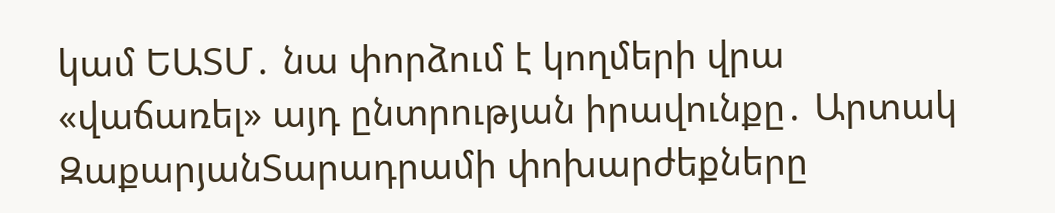կամ ԵԱՏՄ․ նա փորձում է կողմերի վրա «վաճառել» այդ ընտրության իրավունքը․ Արտակ ԶաքարյանՏարադրամի փոխարժեքները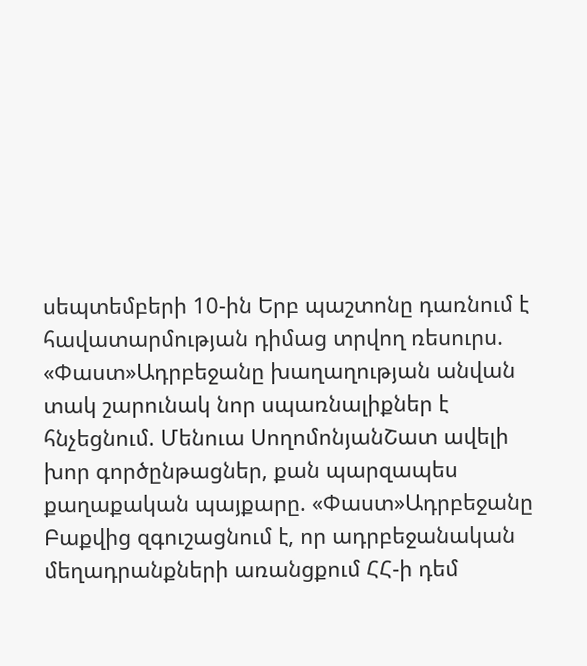սեպտեմբերի 10-ին Երբ պաշտոնը դառնում է հավատարմության դիմաց տրվող ռեսուրս. «Փաստ»Ադրբեջանը խաղաղության անվան տակ շարունակ նոր սպառնալիքներ է հնչեցնում. Մենուա ՍողոմոնյանՇատ ավելի խոր գործընթացներ, քան պարզապես քաղաքական պայքարը. «Փաստ»Ադրբեջանը Բաքվից զգուշացնում է, որ ադրբեջանական մեղադրանքների առանցքում ՀՀ-ի դեմ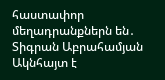հաստափոր մեղադրանքներն են․ Տիգրան Աբրահամյան Ակնհայտ է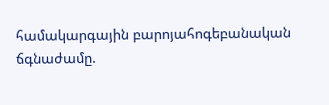համակարգային բարոյահոգեբանական ճգնաժամը.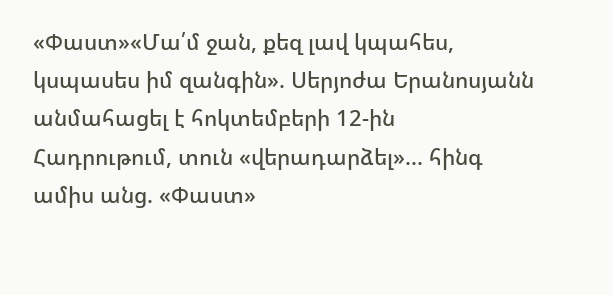«Փաստ»«Մա՛մ ջան, քեզ լավ կպահես, կսպասես իմ զանգին». Սերյոժա Երանոսյանն անմահացել է հոկտեմբերի 12-ին Հադրութում, տուն «վերադարձել»... հինգ ամիս անց. «Փաստ»